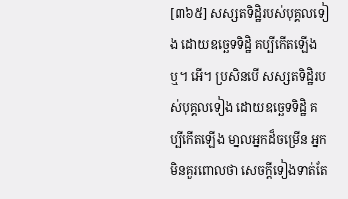[៣៦៥] សស្សតទិដិ្ឋរបស់បុគ្គលទៀង ដោយឧចេ្ឆទទិដិ្ឋ គប្បីកើតឡើងឬ។ អើ។ ប្រសិនបើ សស្សតទិដិ្ឋរបស់បុគ្គលទៀង ដោយឧចេ្ឆទទិដិ្ឋ គប្បីកើតឡើង មា្នលអ្នកដ៏ចម្រើន អ្នកមិនគួរពោលថា សេចក្តីទៀងទាត់តែ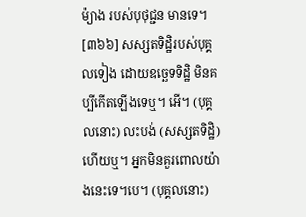ម៉្យាង របស់បុថុជ្ជន មានទេ។
[៣៦៦] សស្សតទិដិ្ឋរបស់បុគ្គលទៀង ដោយឧចេ្ឆទទិដិ្ឋ មិនគប្បីកើតឡើងទេឬ។ អើ។ (បុគ្គលនោះ) លះបង់ (សស្សតទិដិ្ឋ) ហើយឬ។ អ្នកមិនគួរពោលយ៉ាងនេះទេ។បេ។ (បុគ្គលនោះ)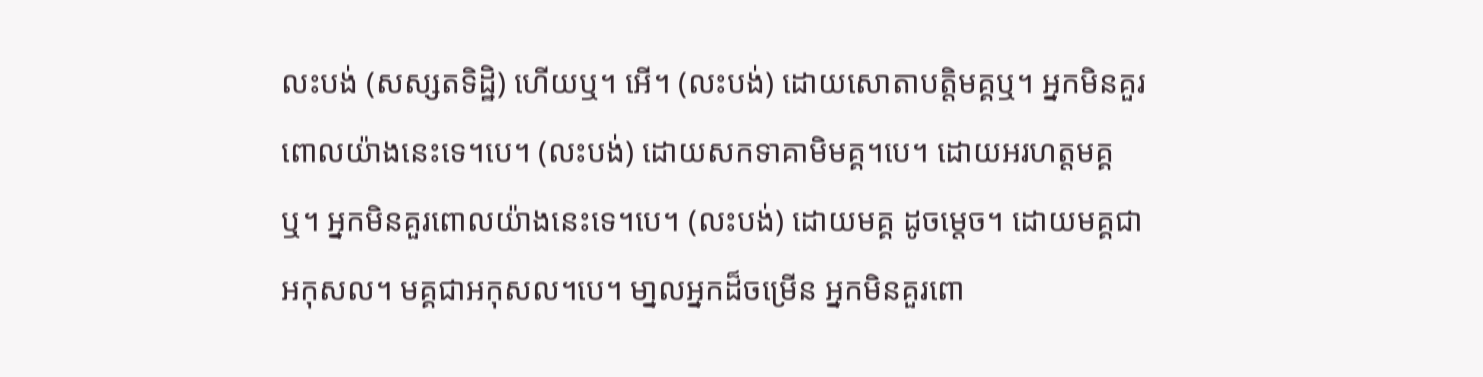លះបង់ (សស្សតទិដិ្ឋ) ហើយឬ។ អើ។ (លះបង់) ដោយសោតាបត្តិមគ្គឬ។ អ្នកមិនគួរពោលយ៉ាងនេះទេ។បេ។ (លះបង់) ដោយសកទាគាមិមគ្គ។បេ។ ដោយអរហត្តមគ្គឬ។ អ្នកមិនគួរពោលយ៉ាងនេះទេ។បេ។ (លះបង់) ដោយមគ្គ ដូចមេ្តច។ ដោយមគ្គជាអកុសល។ មគ្គជាអកុសល។បេ។ មា្នលអ្នកដ៏ចម្រើន អ្នកមិនគួរពោ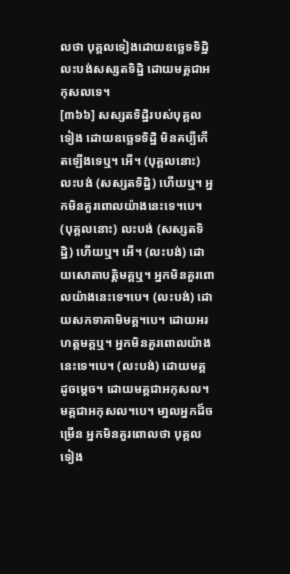លថា បុគ្គលទៀងដោយឧចេ្ឆទទិដិ្ឋ លះបង់សស្សតទិដិ្ឋ ដោយមគ្គជាអកុសលទេ។
[៣៦៦] សស្សតទិដិ្ឋរបស់បុគ្គលទៀង ដោយឧចេ្ឆទទិដិ្ឋ មិនគប្បីកើតឡើងទេឬ។ អើ។ (បុគ្គលនោះ) លះបង់ (សស្សតទិដិ្ឋ) ហើយឬ។ អ្នកមិនគួរពោលយ៉ាងនេះទេ។បេ។ (បុគ្គលនោះ) លះបង់ (សស្សតទិដិ្ឋ) ហើយឬ។ អើ។ (លះបង់) ដោយសោតាបត្តិមគ្គឬ។ អ្នកមិនគួរពោលយ៉ាងនេះទេ។បេ។ (លះបង់) ដោយសកទាគាមិមគ្គ។បេ។ ដោយអរហត្តមគ្គឬ។ អ្នកមិនគួរពោលយ៉ាងនេះទេ។បេ។ (លះបង់) ដោយមគ្គ ដូចមេ្តច។ ដោយមគ្គជាអកុសល។ មគ្គជាអកុសល។បេ។ មា្នលអ្នកដ៏ចម្រើន អ្នកមិនគួរពោលថា បុគ្គលទៀង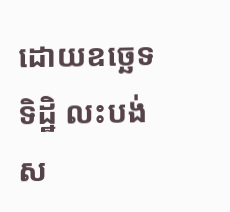ដោយឧចេ្ឆទទិដិ្ឋ លះបង់ស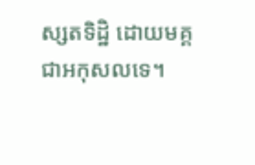ស្សតទិដិ្ឋ ដោយមគ្គជាអកុសលទេ។